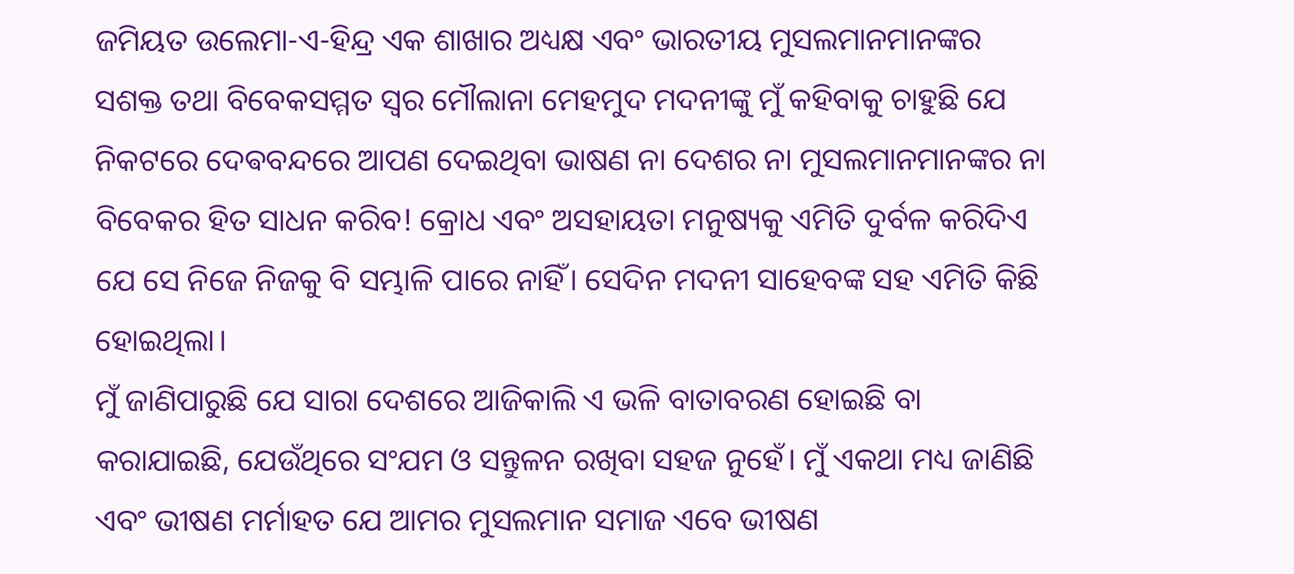ଜମିୟତ ଉଲେମା-ଏ-ହିନ୍ଦ୍ର ଏକ ଶାଖାର ଅଧ୍ୟକ୍ଷ ଏବଂ ଭାରତୀୟ ମୁସଲମାନମାନଙ୍କର ସଶକ୍ତ ତଥା ବିବେକସମ୍ମତ ସ୍ବର ମୌଲାନା ମେହମୁଦ ମଦନୀଙ୍କୁ ମୁଁ କହିବାକୁ ଚାହୁଛି ଯେ ନିକଟରେ ଦେଵବନ୍ଦରେ ଆପଣ ଦେଇଥିବା ଭାଷଣ ନା ଦେଶର ନା ମୁସଲମାନମାନଙ୍କର ନା ବିବେକର ହିତ ସାଧନ କରିବ! କ୍ରୋଧ ଏବଂ ଅସହାୟତା ମନୁଷ୍ୟକୁ ଏମିତି ଦୁର୍ବଳ କରିଦିଏ ଯେ ସେ ନିଜେ ନିଜକୁ ବି ସମ୍ଭାଳି ପାରେ ନାହିଁ। ସେଦିନ ମଦନୀ ସାହେବଙ୍କ ସହ ଏମିତି କିଛି ହୋଇଥିଲା।
ମୁଁ ଜାଣିପାରୁଛି ଯେ ସାରା ଦେଶରେ ଆଜିକାଲି ଏ ଭଳି ବାତାବରଣ ହୋଇଛି ବା କରାଯାଇଛି, ଯେଉଁଥିରେ ସଂଯମ ଓ ସନ୍ତୁଳନ ରଖିବା ସହଜ ନୁହେଁ। ମୁଁ ଏକଥା ମଧ୍ୟ ଜାଣିଛି ଏବଂ ଭୀଷଣ ମର୍ମାହତ ଯେ ଆମର ମୁସଲମାନ ସମାଜ ଏବେ ଭୀଷଣ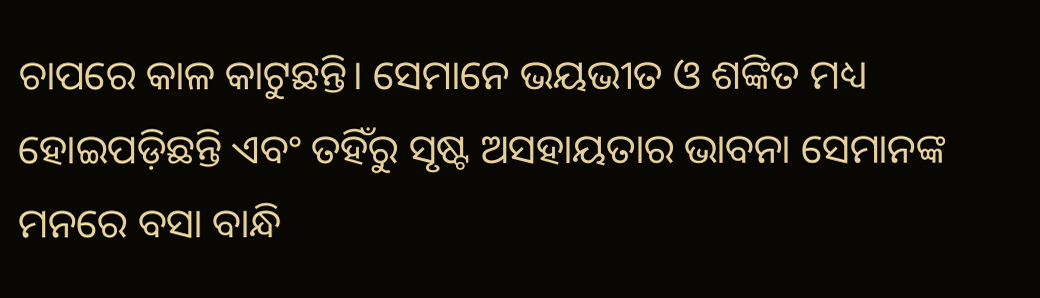ଚାପରେ କାଳ କାଟୁଛନ୍ତି। ସେମାନେ ଭୟଭୀତ ଓ ଶଙ୍କିତ ମଧ୍ୟ ହୋଇପଡ଼ିଛନ୍ତି ଏବଂ ତହିଁରୁ ସୃଷ୍ଟ ଅସହାୟତାର ଭାବନା ସେମାନଙ୍କ ମନରେ ବସା ବାନ୍ଧି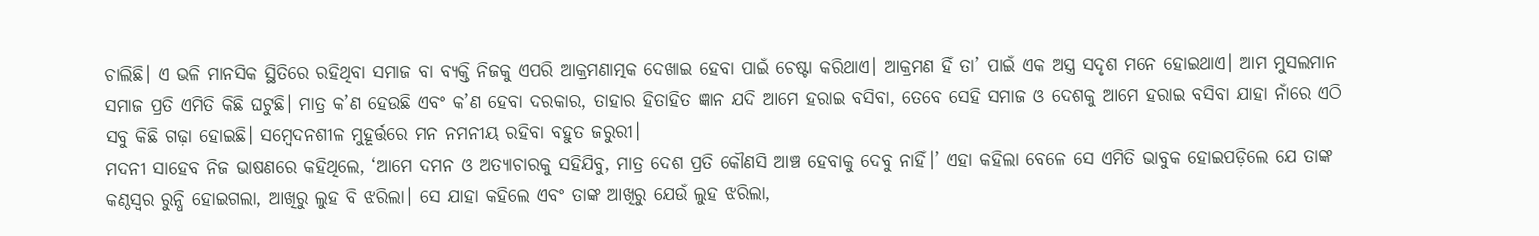ଚାଲିଛି। ଏ ଭଳି ମାନସିକ ସ୍ଥିତିରେ ରହିଥିବା ସମାଜ ବା ବ୍ୟକ୍ତି ନିଜକୁ ଏପରି ଆକ୍ରମଣାତ୍ମକ ଦେଖାଇ ହେବା ପାଇଁ ଚେଷ୍ଟା କରିଥାଏ। ଆକ୍ରମଣ ହିଁ ତା’ ପାଇଁ ଏକ ଅସ୍ତ୍ର ସଦୃଶ ମନେ ହୋଇଥାଏ। ଆମ ମୁସଲମାନ ସମାଜ ପ୍ରତି ଏମିତି କିଛି ଘଟୁଛି। ମାତ୍ର କ’ଣ ହେଉଛି ଏବଂ କ’ଣ ହେବା ଦରକାର, ତାହାର ହିତାହିତ ଜ୍ଞାନ ଯଦି ଆମେ ହରାଇ ବସିବା, ତେବେ ସେହି ସମାଜ ଓ ଦେଶକୁ ଆମେ ହରାଇ ବସିବା ଯାହା ନାଁରେ ଏଠି ସବୁ କିଛି ଗଢ଼ା ହୋଇଛି। ସମ୍ବେଦନଶୀଳ ମୁହୂର୍ତ୍ତରେ ମନ ନମନୀୟ ରହିବା ବହୁତ ଜରୁରୀ।
ମଦନୀ ସାହେବ ନିଜ ଭାଷଣରେ କହିଥିଲେ, ‘ଆମେ ଦମନ ଓ ଅତ୍ୟାଚାରକୁ ସହିଯିବୁ, ମାତ୍ର ଦେଶ ପ୍ରତି କୌଣସି ଆଞ୍ଚ ହେବାକୁ ଦେବୁ ନାହିଁ।’ ଏହା କହିଲା ବେଳେ ସେ ଏମିତି ଭାବୁକ ହୋଇପଡ଼ିଲେ ଯେ ତାଙ୍କ କଣ୍ଠସ୍ବର ରୁନ୍ଧି ହୋଇଗଲା, ଆଖିରୁ ଲୁହ ବି ଝରିଲା। ସେ ଯାହା କହିଲେ ଏବଂ ତାଙ୍କ ଆଖିରୁ ଯେଉଁ ଲୁହ ଝରିଲା,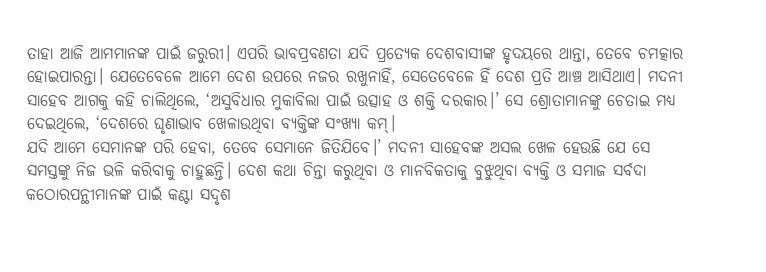ତାହା ଆଜି ଆମମାନଙ୍କ ପାଇଁ ଜରୁରୀ। ଏପରି ଭାବପ୍ରବଣତା ଯଦି ପ୍ରତ୍ୟେକ ଦେଶବାସୀଙ୍କ ହୃଦୟରେ ଥାନ୍ତା, ତେବେ ଚମତ୍କାର ହୋଇପାରନ୍ତା। ଯେତେବେଳେ ଆମେ ଦେଶ ଉପରେ ନଜର ରଖୁନାହିଁ, ସେତେବେଳେ ହିଁ ଦେଶ ପ୍ରତି ଆଞ୍ଚ ଆସିଥାଏ। ମଦନୀ ସାହେବ ଆଗକୁ କହି ଚାଲିଥିଲେ, ‘ଅସୁବିଧାର ମୁକାବିଲା ପାଇଁ ଉତ୍ସାହ ଓ ଶକ୍ତି ଦରକାର।’ ସେ ଶ୍ରୋତାମାନଙ୍କୁ ଚେତାଇ ମଧ୍ୟ ଦେଇଥିଲେ, ‘ଦେଶରେ ଘୃଣାଭାବ ଖେଳାଉଥିବା ବ୍ୟକ୍ତିଙ୍କ ସଂଖ୍ୟା କମ୍।
ଯଦି ଆମେ ସେମାନଙ୍କ ପରି ହେବା, ତେବେ ସେମାନେ ଜିତିଯିବେ।’ ମଦନୀ ସାହେବଙ୍କ ଅସଲ ଖେଳ ହେଉଛି ଯେ ସେ ସମସ୍ତଙ୍କୁ ନିଜ ଭଳି କରିବାକୁ ଚାହୁଛନ୍ତି। ଦେଶ କଥା ଚିନ୍ତା କରୁଥିବା ଓ ମାନବିକତାକୁ ବୁଝୁଥିବା ବ୍ୟକ୍ତି ଓ ସମାଜ ସର୍ବଦା କଠୋରପନ୍ଥୀମାନଙ୍କ ପାଇଁ କଣ୍ଟା ସଦୃଶ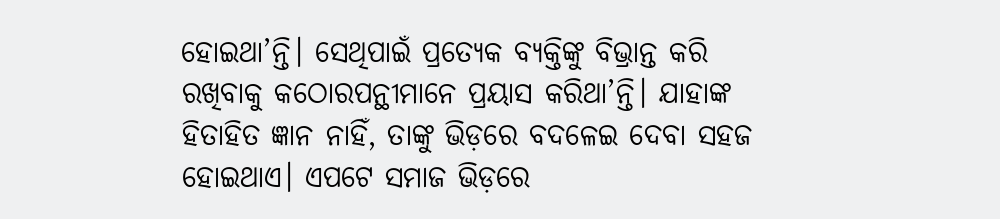ହୋଇଥା’ନ୍ତି। ସେଥିପାଇଁ ପ୍ରତ୍ୟେକ ବ୍ୟକ୍ତିଙ୍କୁ ବିଭ୍ରାନ୍ତ କରି ରଖିବାକୁ କଠୋରପନ୍ଥୀମାନେ ପ୍ରୟାସ କରିଥା’ନ୍ତି। ଯାହାଙ୍କ ହିତାହିତ ଜ୍ଞାନ ନାହିଁ, ତାଙ୍କୁ ଭିଡ଼ରେ ବଦଳେଇ ଦେବା ସହଜ ହୋଇଥାଏ। ଏପଟେ ସମାଜ ଭିଡ଼ରେ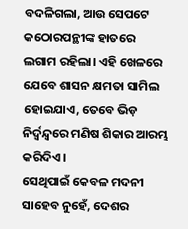ବଦଳିଗଲା, ଆଉ ସେପଟେ କଠୋରପନ୍ଥୀଙ୍କ ହାତରେ ଲଗାମ ରହିଲା। ଏହି ଖେଳରେ ଯେବେ ଶାସନ କ୍ଷମତା ସାମିଲ ହୋଇଯାଏ, ତେବେ ଭିଡ଼ ନିର୍ଦ୍ବନ୍ଦ୍ବରେ ମଣିଷ ଶିକାର ଆରମ୍ଭ କରିଦିଏ।
ସେଥିପାଇଁ କେବଳ ମଦନୀ ସାହେବ ନୁହେଁ, ଦେଶର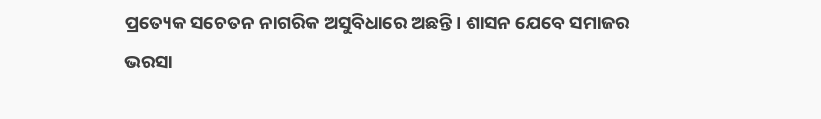ପ୍ରତ୍ୟେକ ସଚେତନ ନାଗରିକ ଅସୁବିଧାରେ ଅଛନ୍ତି। ଶାସନ ଯେବେ ସମାଜର ଭରସା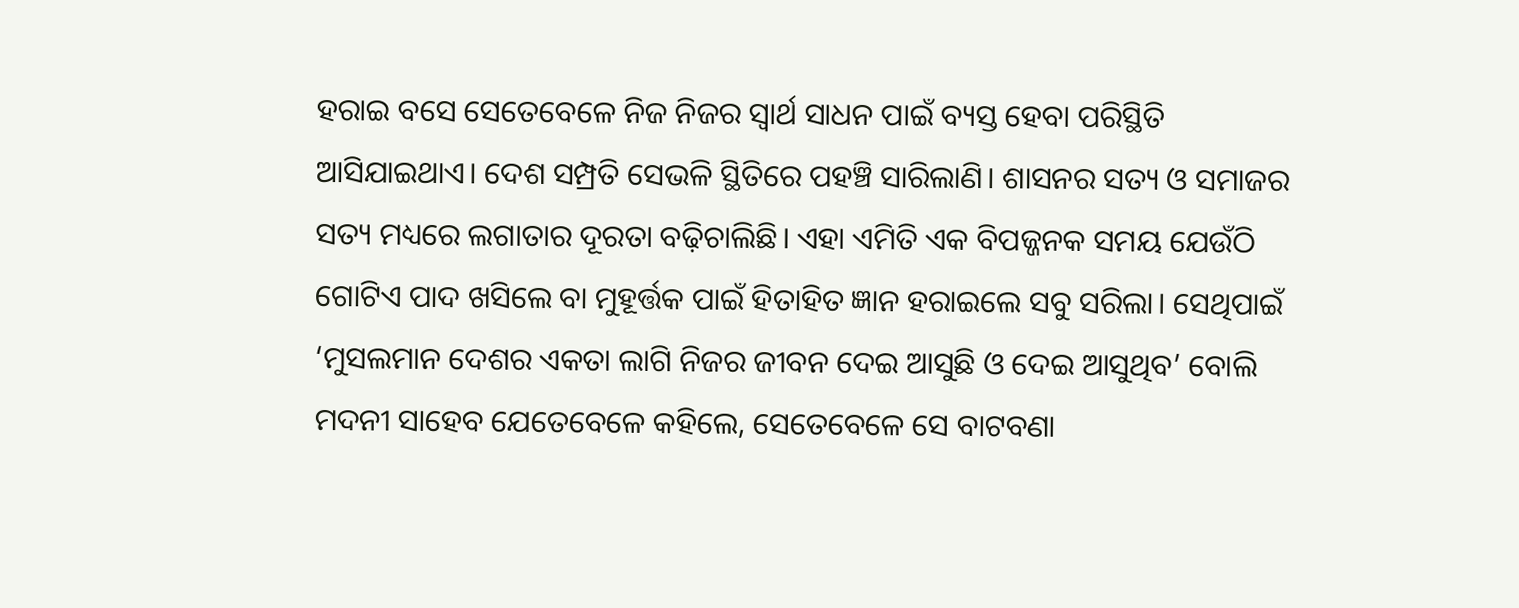ହରାଇ ବସେ ସେତେବେଳେ ନିଜ ନିଜର ସ୍ବାର୍ଥ ସାଧନ ପାଇଁ ବ୍ୟସ୍ତ ହେବା ପରିସ୍ଥିତି ଆସିଯାଇଥାଏ। ଦେଶ ସମ୍ପ୍ରତି ସେଭଳି ସ୍ଥିତିରେ ପହଞ୍ଚି ସାରିଲାଣି। ଶାସନର ସତ୍ୟ ଓ ସମାଜର ସତ୍ୟ ମଧ୍ୟରେ ଲଗାତାର ଦୂରତା ବଢ଼ିଚାଲିଛି। ଏହା ଏମିତି ଏକ ବିପଜ୍ଜନକ ସମୟ ଯେଉଁଠି ଗୋଟିଏ ପାଦ ଖସିଲେ ବା ମୁହୂର୍ତ୍ତକ ପାଇଁ ହିତାହିତ ଜ୍ଞାନ ହରାଇଲେ ସବୁ ସରିଲା। ସେଥିପାଇଁ ‘ମୁସଲମାନ ଦେଶର ଏକତା ଲାଗି ନିଜର ଜୀବନ ଦେଇ ଆସୁଛି ଓ ଦେଇ ଆସୁଥିବ’ ବୋଲି ମଦନୀ ସାହେବ ଯେତେବେଳେ କହିଲେ, ସେତେବେଳେ ସେ ବାଟବଣା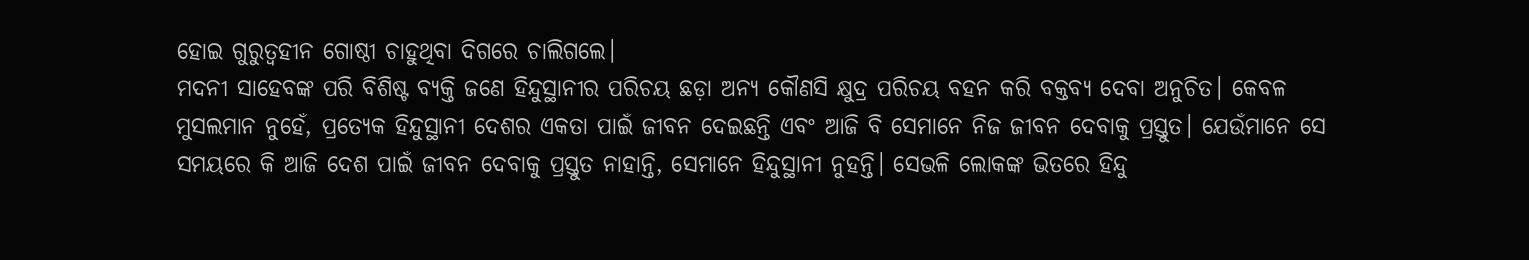ହୋଇ ଗୁରୁତ୍ବହୀନ ଗୋଷ୍ଠୀ ଚାହୁଥିବା ଦିଗରେ ଚାଲିଗଲେ।
ମଦନୀ ସାହେବଙ୍କ ପରି ବିଶିଷ୍ଟ ବ୍ୟକ୍ତି ଜଣେ ହିନ୍ଦୁସ୍ଥାନୀର ପରିଚୟ ଛଡ଼ା ଅନ୍ୟ କୌଣସି କ୍ଷୁଦ୍ର ପରିଚୟ ବହନ କରି ବକ୍ତବ୍ୟ ଦେବା ଅନୁଚିତ। କେବଳ ମୁସଲମାନ ନୁହେଁ, ପ୍ରତ୍ୟେକ ହିନ୍ଦୁସ୍ଥାନୀ ଦେଶର ଏକତା ପାଇଁ ଜୀବନ ଦେଇଛନ୍ତି ଏବଂ ଆଜି ବି ସେମାନେ ନିଜ ଜୀବନ ଦେବାକୁ ପ୍ରସ୍ତୁତ। ଯେଉଁମାନେ ସେ ସମୟରେ କି ଆଜି ଦେଶ ପାଇଁ ଜୀବନ ଦେବାକୁ ପ୍ରସ୍ତୁତ ନାହାନ୍ତି, ସେମାନେ ହିନ୍ଦୁସ୍ଥାନୀ ନୁହନ୍ତି। ସେଭଳି ଲୋକଙ୍କ ଭିତରେ ହିନ୍ଦୁ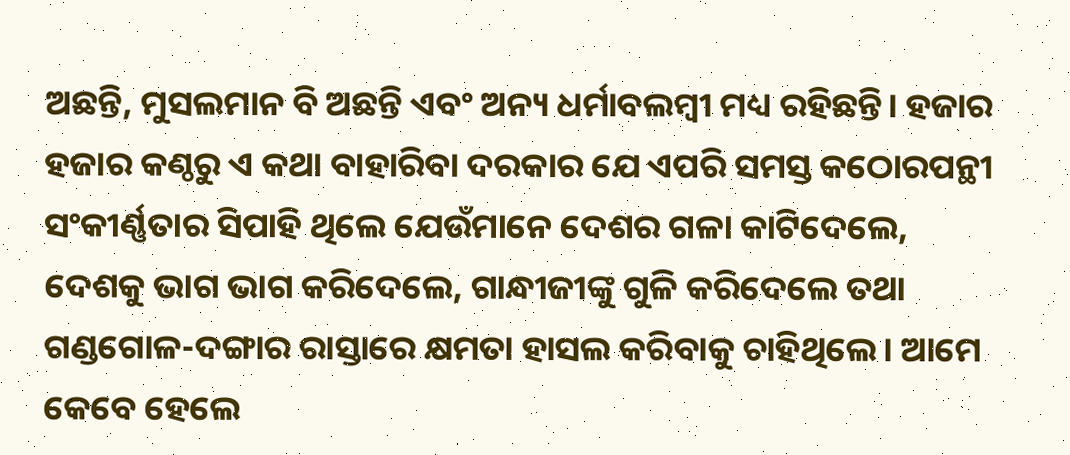ଅଛନ୍ତି, ମୁସଲମାନ ବି ଅଛନ୍ତି ଏବଂ ଅନ୍ୟ ଧର୍ମାବଲମ୍ବୀ ମଧ୍ୟ ରହିଛନ୍ତି। ହଜାର ହଜାର କଣ୍ଠରୁ ଏ କଥା ବାହାରିବା ଦରକାର ଯେ ଏପରି ସମସ୍ତ କଠୋରପନ୍ଥୀ ସଂକୀର୍ଣ୍ଣତାର ସିପାହି ଥିଲେ ଯେଉଁମାନେ ଦେଶର ଗଳା କାଟିଦେଲେ, ଦେଶକୁ ଭାଗ ଭାଗ କରିଦେଲେ, ଗାନ୍ଧୀଜୀଙ୍କୁ ଗୁଳି କରିଦେଲେ ତଥା ଗଣ୍ଡଗୋଳ-ଦଙ୍ଗାର ରାସ୍ତାରେ କ୍ଷମତା ହାସଲ କରିବାକୁ ଚାହିଥିଲେ। ଆମେ କେବେ ହେଲେ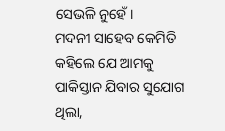ସେଭଳି ନୁହେଁ।
ମଦନୀ ସାହେବ କେମିତି କହିଲେ ଯେ ଆମକୁ ପାକିସ୍ତାନ ଯିବାର ସୁଯୋଗ ଥିଲା,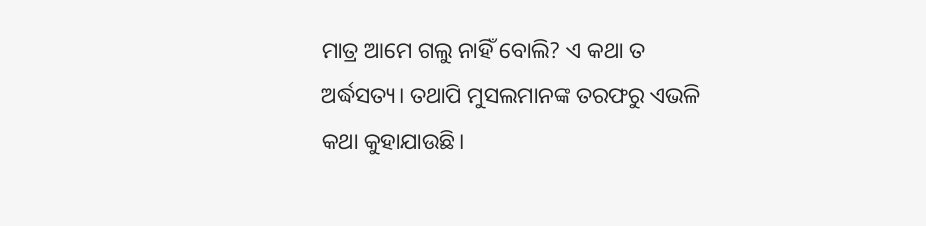ମାତ୍ର ଆମେ ଗଲୁ ନାହିଁ ବୋଲି? ଏ କଥା ତ ଅର୍ଦ୍ଧସତ୍ୟ। ତଥାପି ମୁସଲମାନଙ୍କ ତରଫରୁ ଏଭଳି କଥା କୁହାଯାଉଛି।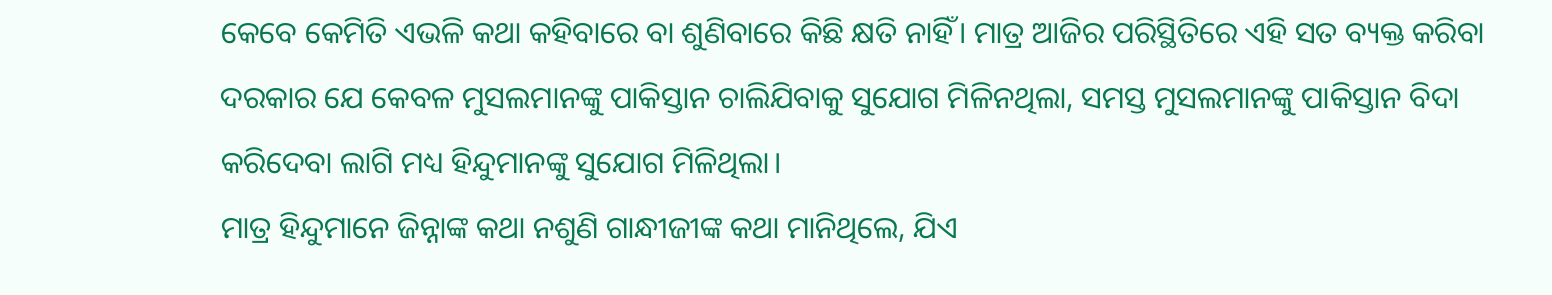କେବେ କେମିତି ଏଭଳି କଥା କହିବାରେ ବା ଶୁଣିବାରେ କିଛି କ୍ଷତି ନାହିଁ। ମାତ୍ର ଆଜିର ପରିସ୍ଥିତିରେ ଏହି ସତ ବ୍ୟକ୍ତ କରିବା ଦରକାର ଯେ କେବଳ ମୁସଲମାନଙ୍କୁ ପାକିସ୍ତାନ ଚାଲିଯିବାକୁ ସୁଯୋଗ ମିଳିନଥିଲା, ସମସ୍ତ ମୁସଲମାନଙ୍କୁ ପାକିସ୍ତାନ ବିଦା କରିଦେବା ଲାଗି ମଧ୍ୟ ହିନ୍ଦୁମାନଙ୍କୁ ସୁଯୋଗ ମିଳିଥିଲା।
ମାତ୍ର ହିନ୍ଦୁମାନେ ଜିନ୍ନାଙ୍କ କଥା ନଶୁଣି ଗାନ୍ଧୀଜୀଙ୍କ କଥା ମାନିଥିଲେ, ଯିଏ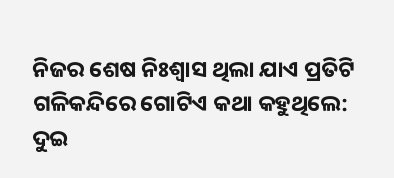ନିଜର ଶେଷ ନିଃଶ୍ବାସ ଥିଲା ଯାଏ ପ୍ରତିଟି ଗଳିକନ୍ଦିରେ ଗୋଟିଏ କଥା କହୁଥିଲେ: ଦୁଇ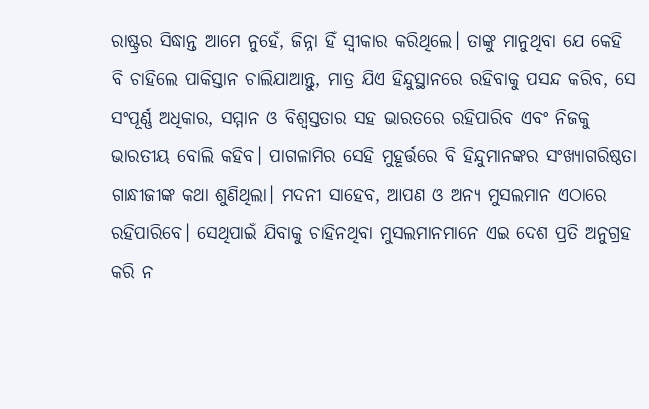ରାଷ୍ଟ୍ରର ସିଦ୍ଧାନ୍ତ ଆମେ ନୁହେଁ, ଜିନ୍ନା ହିଁ ସ୍ବୀକାର କରିଥିଲେ। ତାଙ୍କୁ ମାନୁଥିବା ଯେ କେହି ବି ଚାହିଲେ ପାକିସ୍ତାନ ଚାଲିଯାଆନ୍ତୁ, ମାତ୍ର ଯିଏ ହିନ୍ଦୁସ୍ଥାନରେ ରହିବାକୁ ପସନ୍ଦ କରିବ, ସେ ସଂପୂର୍ଣ୍ଣ ଅଧିକାର, ସମ୍ମାନ ଓ ବିଶ୍ବସ୍ତତାର ସହ ଭାରତରେ ରହିପାରିବ ଏବଂ ନିଜକୁ ଭାରତୀୟ ବୋଲି କହିବ। ପାଗଳାମିର ସେହି ମୁହୂର୍ତ୍ତରେ ବି ହିନ୍ଦୁମାନଙ୍କର ସଂଖ୍ୟାଗରିଷ୍ଠତା ଗାନ୍ଧୀଜୀଙ୍କ କଥା ଶୁଣିଥିଲା। ମଦନୀ ସାହେବ, ଆପଣ ଓ ଅନ୍ୟ ମୁସଲମାନ ଏଠାରେ ରହିପାରିବେ। ସେଥିପାଇଁ ଯିବାକୁ ଚାହିନଥିବା ମୁସଲମାନମାନେ ଏଇ ଦେଶ ପ୍ରତି ଅନୁଗ୍ରହ କରି ନ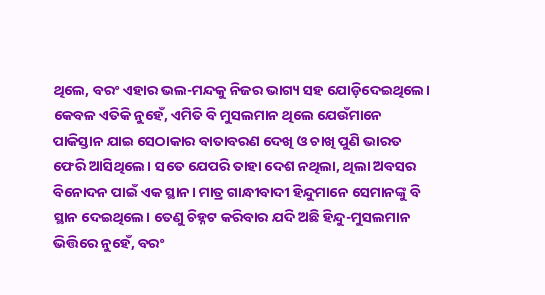ଥିଲେ, ବରଂ ଏହାର ଭଲ-ମନ୍ଦକୁ ନିଜର ଭାଗ୍ୟ ସହ ଯୋଡ଼ିଦେଇଥିଲେ।
କେବଳ ଏତିକି ନୁହେଁ, ଏମିତି ବି ମୁସଲମାନ ଥିଲେ ଯେଉଁମାନେ ପାକିସ୍ତାନ ଯାଇ ସେଠାକାର ବାତାବରଣ ଦେଖି ଓ ଚାଖି ପୁଣି ଭାରତ ଫେରି ଆସିଥିଲେ। ସତେ ଯେପରି ତାହା ଦେଶ ନଥିଲା, ଥିଲା ଅବସର ବିନୋଦନ ପାଇଁ ଏକ ସ୍ଥାନ। ମାତ୍ର ଗାନ୍ଧୀବାଦୀ ହିନ୍ଦୁମାନେ ସେମାନଙ୍କୁ ବି ସ୍ଥାନ ଦେଇଥିଲେ। ତେଣୁ ଚିହ୍ନଟ କରିବାର ଯଦି ଅଛି ହିନ୍ଦୁ-ମୁସଲମାନ ଭିତ୍ତିରେ ନୁହେଁ, ବରଂ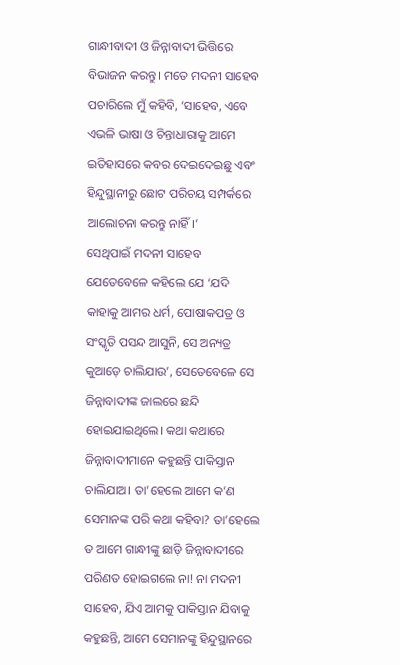ଗାନ୍ଧୀବାଦୀ ଓ ଜିନ୍ନାବାଦୀ ଭିତ୍ତିରେ ବିଭାଜନ କରନ୍ତୁ। ମତେ ମଦନୀ ସାହେବ ପଚାରିଲେ ମୁଁ କହିବି, ‘ସାହେବ, ଏବେ ଏଭଳି ଭାଷା ଓ ଚିନ୍ତାଧାରାକୁ ଆମେ ଇତିହାସରେ କବର ଦେଇଦେଇଛୁ ଏବଂ ହିନ୍ଦୁସ୍ଥାନୀରୁ ଛୋଟ ପରିଚୟ ସମ୍ପର୍କରେ ଆଲୋଚନା କରନ୍ତୁ ନାହିଁ।’
ସେଥିପାଇଁ ମଦନୀ ସାହେବ ଯେତେବେଳେ କହିଲେ ଯେ ‘ଯଦି କାହାକୁ ଆମର ଧର୍ମ, ପୋଷାକପତ୍ର ଓ ସଂସ୍କୃତି ପସନ୍ଦ ଆସୁନି, ସେ ଅନ୍ୟତ୍ର କୁଆଡ଼େ ଚାଲିଯାଉ’, ସେତେବେଳେ ସେ ଜିନ୍ନାବାଦୀଙ୍କ ଜାଲରେ ଛନ୍ଦି ହୋଇଯାଇଥିଲେ। କଥା କଥାରେ ଜିନ୍ନାବାଦୀମାନେ କହୁଛନ୍ତି ପାକିସ୍ତାନ ଚାଲିଯାଅ। ତା’ହେଲେ ଆମେ କ’ଣ ସେମାନଙ୍କ ପରି କଥା କହିବା? ତା’ହେଲେ ତ ଆମେ ଗାନ୍ଧୀଙ୍କୁ ଛାଡ଼ି ଜିନ୍ନାବାଦୀରେ ପରିଣତ ହୋଇଗଲେ ନା! ନା ମଦନୀ ସାହେବ, ଯିଏ ଆମକୁ ପାକିସ୍ତାନ ଯିବାକୁ କହୁଛନ୍ତି, ଆମେ ସେମାନଙ୍କୁ ହିନ୍ଦୁସ୍ଥାନରେ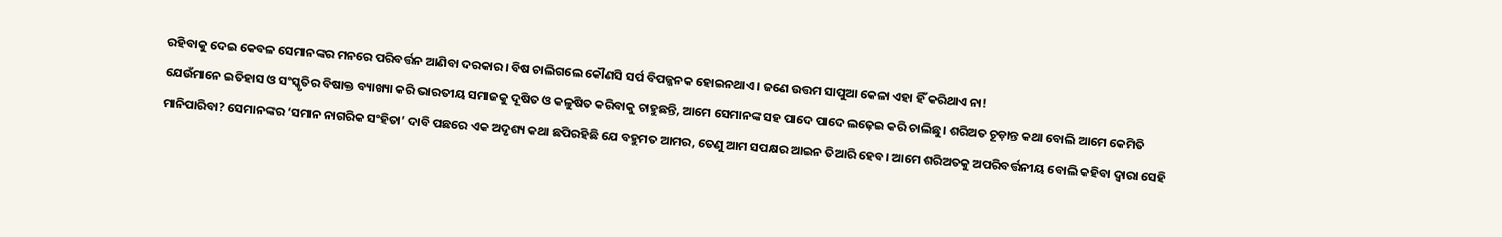ରହିବାକୁ ଦେଇ କେବଳ ସେମାନଙ୍କର ମନରେ ପରିବର୍ତ୍ତନ ଆଣିବା ଦରକାର। ବିଷ ଚାଲିଗଲେ କୌଣସି ସର୍ପ ବିପଜ୍ଜନକ ହୋଇନଥାଏ। ଜଣେ ଉତ୍ତମ ସାପୁଆ କେଳା ଏହା ହିଁ କରିଥାଏ ନା!
ଯେଉଁମାନେ ଇତିହାସ ଓ ସଂସ୍କୃତିର ବିଷାକ୍ତ ବ୍ୟାଖ୍ୟା କରି ଭାରତୀୟ ସମାଜକୁ ଦୂଷିତ ଓ କଳୁଷିତ କରିବାକୁ ଚାହୁଛନ୍ତି, ଆମେ ସେମାନଙ୍କ ସହ ପାଦେ ପାଦେ ଲଢ଼େଇ କରି ଚାଲିଛୁ। ଶରିଅତ ଚୂଡ଼ାନ୍ତ କଥା ବୋଲି ଆମେ କେମିତି ମାନିପାରିବା? ସେମାନଙ୍କର ‘ସମାନ ନାଗରିକ ସଂହିତା’ ଦାବି ପଛରେ ଏକ ଅଦୃଶ୍ୟ କଥା ଛପିରହିଛି ଯେ ବହୁମତ ଆମର, ତେଣୁ ଆମ ସପକ୍ଷର ଆଇନ ତିଆରି ହେବ। ଆମେ ଶରିଅତକୁ ଅପରିବର୍ତ୍ତନୀୟ ବୋଲି କହିବା ଦ୍ବାରା ସେହି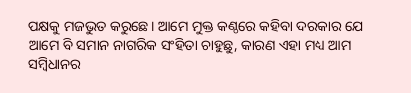ପକ୍ଷକୁ ମଜଭୁତ କରୁଛେ। ଆମେ ମୁକ୍ତ କଣ୍ଠରେ କହିବା ଦରକାର ଯେ ଆମେ ବି ସମାନ ନାଗରିକ ସଂହିତା ଚାହୁଛୁ, କାରଣ ଏହା ମଧ୍ୟ ଆମ ସମ୍ବିଧାନର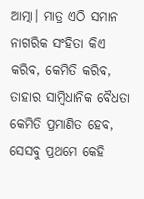ଆତ୍ମା। ମାତ୍ର ଏଠି ସମାନ ନାଗରିକ ସଂହିତା କିଏ କରିବ, କେମିତି କରିବ, ତାହାର ସାମ୍ବିଧାନିକ ବୈଧତା କେମିତି ପ୍ରମାଣିତ ହେବ, ସେସବୁ ପ୍ରଥମେ କେହି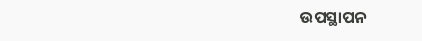ଉପସ୍ଥାପନ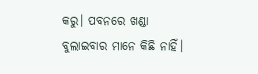କରୁ। ପବନରେ ଖଣ୍ଡା ବୁଲାଇବାର ମାନେ କିଛି ନାହିଁ।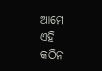ଆମେ ଏହି କଠିନ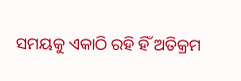ସମୟକୁ ଏକାଠି ରହି ହିଁ ଅତିକ୍ରମ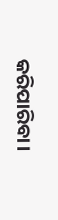କରିପାରିବା।